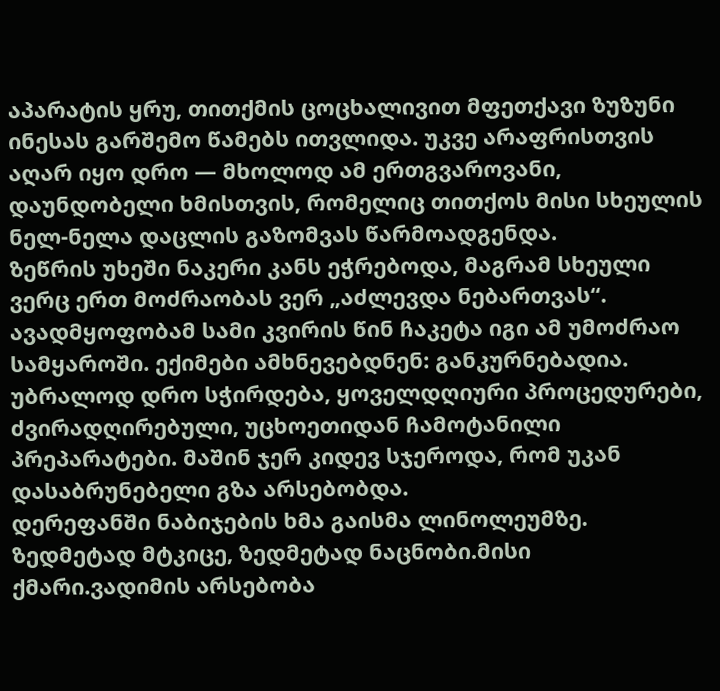აპარატის ყრუ, თითქმის ცოცხალივით მფეთქავი ზუზუნი ინესას გარშემო წამებს ითვლიდა. უკვე არაფრისთვის აღარ იყო დრო — მხოლოდ ამ ერთგვაროვანი, დაუნდობელი ხმისთვის, რომელიც თითქოს მისი სხეულის ნელ-ნელა დაცლის გაზომვას წარმოადგენდა.
ზეწრის უხეში ნაკერი კანს ეჭრებოდა, მაგრამ სხეული ვერც ერთ მოძრაობას ვერ „აძლევდა ნებართვას“. ავადმყოფობამ სამი კვირის წინ ჩაკეტა იგი ამ უმოძრაო სამყაროში. ექიმები ამხნევებდნენ: განკურნებადია.
უბრალოდ დრო სჭირდება, ყოველდღიური პროცედურები, ძვირადღირებული, უცხოეთიდან ჩამოტანილი პრეპარატები. მაშინ ჯერ კიდევ სჯეროდა, რომ უკან დასაბრუნებელი გზა არსებობდა.
დერეფანში ნაბიჯების ხმა გაისმა ლინოლეუმზე. ზედმეტად მტკიცე, ზედმეტად ნაცნობი.მისი ქმარი.ვადიმის არსებობა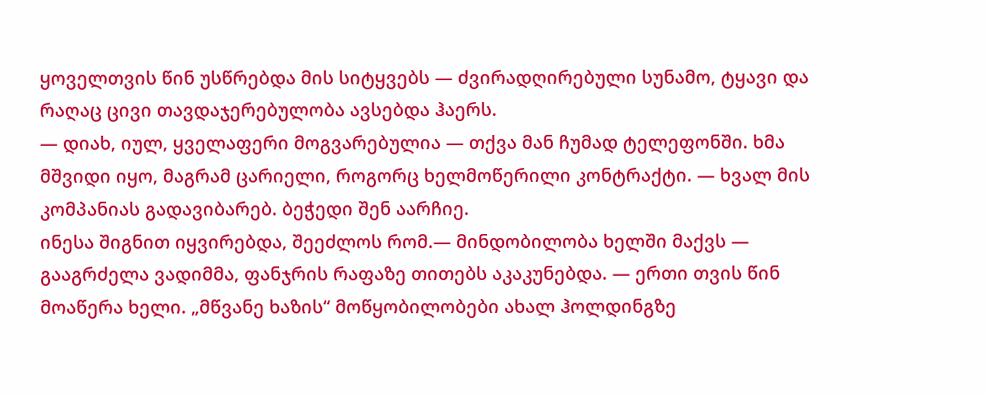ყოველთვის წინ უსწრებდა მის სიტყვებს — ძვირადღირებული სუნამო, ტყავი და რაღაც ცივი თავდაჯერებულობა ავსებდა ჰაერს.
— დიახ, იულ, ყველაფერი მოგვარებულია — თქვა მან ჩუმად ტელეფონში. ხმა მშვიდი იყო, მაგრამ ცარიელი, როგორც ხელმოწერილი კონტრაქტი. — ხვალ მის კომპანიას გადავიბარებ. ბეჭედი შენ აარჩიე.
ინესა შიგნით იყვირებდა, შეეძლოს რომ.— მინდობილობა ხელში მაქვს — გააგრძელა ვადიმმა, ფანჯრის რაფაზე თითებს აკაკუნებდა. — ერთი თვის წინ მოაწერა ხელი. „მწვანე ხაზის“ მოწყობილობები ახალ ჰოლდინგზე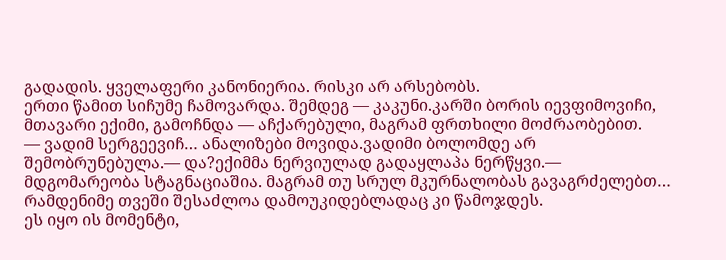გადადის. ყველაფერი კანონიერია. რისკი არ არსებობს.
ერთი წამით სიჩუმე ჩამოვარდა. შემდეგ — კაკუნი.კარში ბორის იევფიმოვიჩი, მთავარი ექიმი, გამოჩნდა — აჩქარებული, მაგრამ ფრთხილი მოძრაობებით.
— ვადიმ სერგეევიჩ… ანალიზები მოვიდა.ვადიმი ბოლომდე არ შემობრუნებულა.— და?ექიმმა ნერვიულად გადაყლაპა ნერწყვი.— მდგომარეობა სტაგნაციაშია. მაგრამ თუ სრულ მკურნალობას გავაგრძელებთ… რამდენიმე თვეში შესაძლოა დამოუკიდებლადაც კი წამოჯდეს.
ეს იყო ის მომენტი,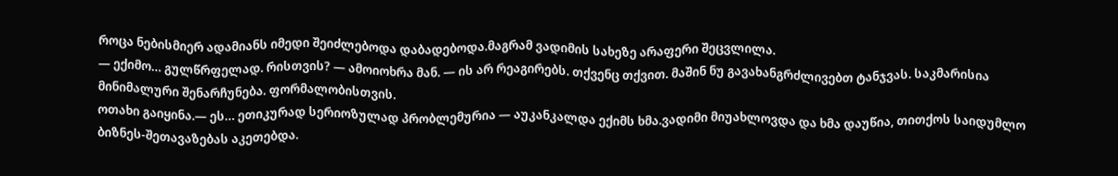როცა ნებისმიერ ადამიანს იმედი შეიძლებოდა დაბადებოდა.მაგრამ ვადიმის სახეზე არაფერი შეცვლილა.
— ექიმო… გულწრფელად. რისთვის? — ამოიოხრა მან. — ის არ რეაგირებს. თქვენც თქვით. მაშინ ნუ გავახანგრძლივებთ ტანჯვას. საკმარისია მინიმალური შენარჩუნება. ფორმალობისთვის.
ოთახი გაიყინა.— ეს… ეთიკურად სერიოზულად პრობლემურია — აუკანკალდა ექიმს ხმა.ვადიმი მიუახლოვდა და ხმა დაუწია, თითქოს საიდუმლო ბიზნეს-შეთავაზებას აკეთებდა.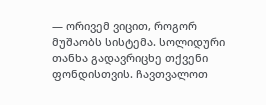— ორივემ ვიცით, როგორ მუშაობს სისტემა. სოლიდური თანხა გადავრიცხე თქვენი ფონდისთვის. ჩავთვალოთ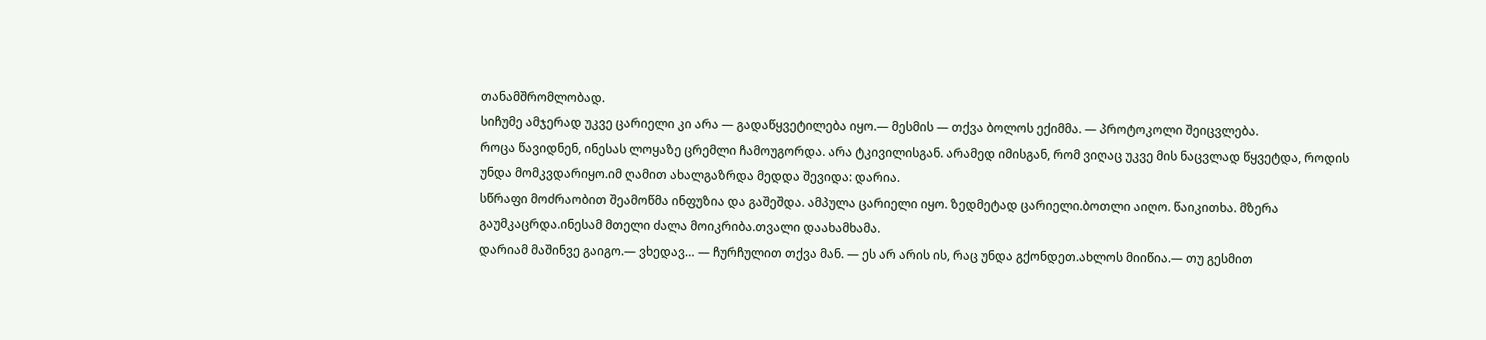თანამშრომლობად.
სიჩუმე ამჯერად უკვე ცარიელი კი არა — გადაწყვეტილება იყო.— მესმის — თქვა ბოლოს ექიმმა. — პროტოკოლი შეიცვლება.
როცა წავიდნენ, ინესას ლოყაზე ცრემლი ჩამოუგორდა. არა ტკივილისგან. არამედ იმისგან, რომ ვიღაც უკვე მის ნაცვლად წყვეტდა, როდის უნდა მომკვდარიყო.იმ ღამით ახალგაზრდა მედდა შევიდა: დარია.
სწრაფი მოძრაობით შეამოწმა ინფუზია და გაშეშდა. ამპულა ცარიელი იყო. ზედმეტად ცარიელი.ბოთლი აიღო. წაიკითხა. მზერა გაუმკაცრდა.ინესამ მთელი ძალა მოიკრიბა.თვალი დაახამხამა.
დარიამ მაშინვე გაიგო.— ვხედავ… — ჩურჩულით თქვა მან. — ეს არ არის ის, რაც უნდა გქონდეთ.ახლოს მიიწია.— თუ გესმით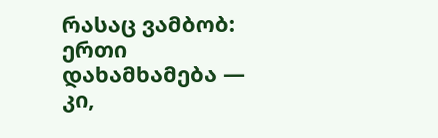რასაც ვამბობ: ერთი დახამხამება — კი,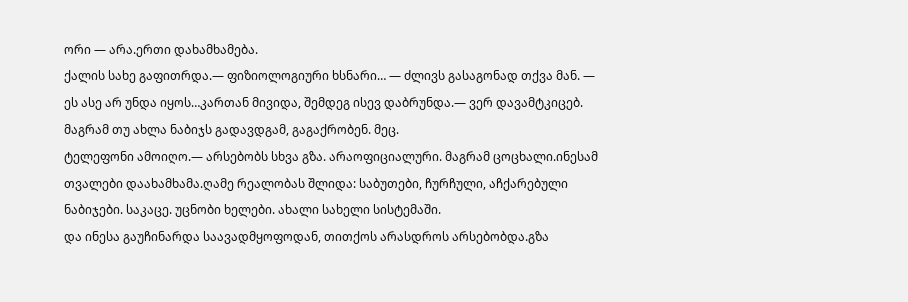ორი — არა.ერთი დახამხამება.
ქალის სახე გაფითრდა.— ფიზიოლოგიური ხსნარი… — ძლივს გასაგონად თქვა მან. — ეს ასე არ უნდა იყოს…კართან მივიდა, შემდეგ ისევ დაბრუნდა.— ვერ დავამტკიცებ. მაგრამ თუ ახლა ნაბიჯს გადავდგამ, გაგაქრობენ. მეც.
ტელეფონი ამოიღო.— არსებობს სხვა გზა. არაოფიციალური. მაგრამ ცოცხალი.ინესამ თვალები დაახამხამა.ღამე რეალობას შლიდა: საბუთები, ჩურჩული, აჩქარებული ნაბიჯები. საკაცე. უცნობი ხელები. ახალი სახელი სისტემაში.
და ინესა გაუჩინარდა საავადმყოფოდან, თითქოს არასდროს არსებობდა.გზა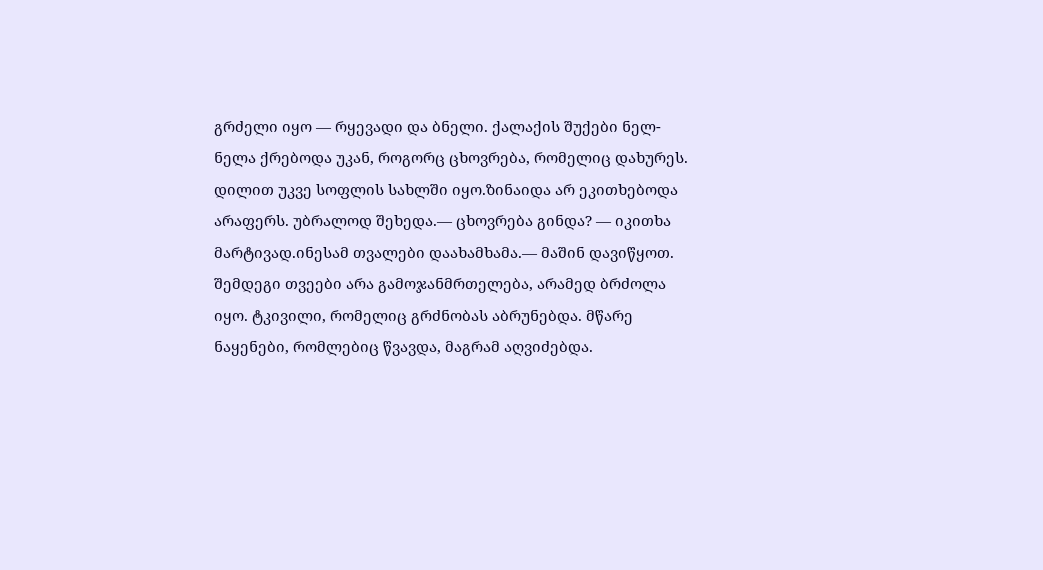გრძელი იყო — რყევადი და ბნელი. ქალაქის შუქები ნელ-ნელა ქრებოდა უკან, როგორც ცხოვრება, რომელიც დახურეს.
დილით უკვე სოფლის სახლში იყო.ზინაიდა არ ეკითხებოდა არაფერს. უბრალოდ შეხედა.— ცხოვრება გინდა? — იკითხა მარტივად.ინესამ თვალები დაახამხამა.— მაშინ დავიწყოთ.
შემდეგი თვეები არა გამოჯანმრთელება, არამედ ბრძოლა იყო. ტკივილი, რომელიც გრძნობას აბრუნებდა. მწარე ნაყენები, რომლებიც წვავდა, მაგრამ აღვიძებდა.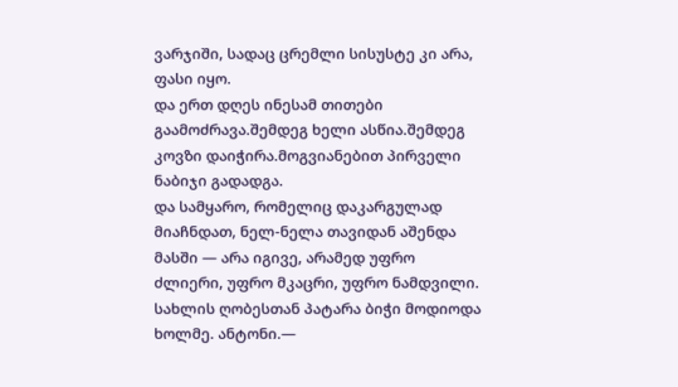ვარჯიში, სადაც ცრემლი სისუსტე კი არა, ფასი იყო.
და ერთ დღეს ინესამ თითები გაამოძრავა.შემდეგ ხელი ასწია.შემდეგ კოვზი დაიჭირა.მოგვიანებით პირველი ნაბიჯი გადადგა.
და სამყარო, რომელიც დაკარგულად მიაჩნდათ, ნელ-ნელა თავიდან აშენდა მასში — არა იგივე, არამედ უფრო ძლიერი, უფრო მკაცრი, უფრო ნამდვილი.
სახლის ღობესთან პატარა ბიჭი მოდიოდა ხოლმე. ანტონი.—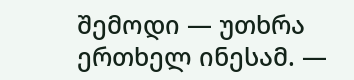შემოდი — უთხრა ერთხელ ინესამ. —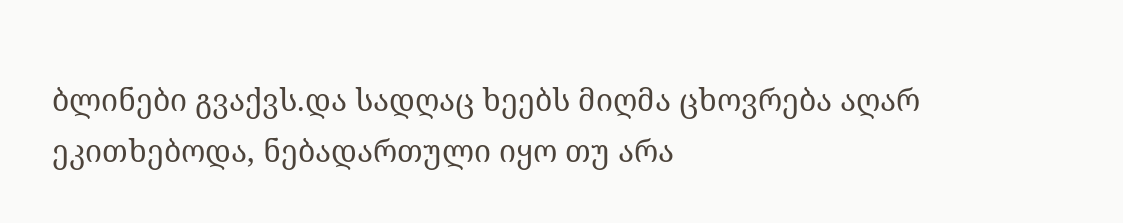ბლინები გვაქვს.და სადღაც ხეებს მიღმა ცხოვრება აღარ ეკითხებოდა, ნებადართული იყო თუ არა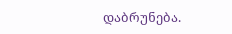დაბრუნება.